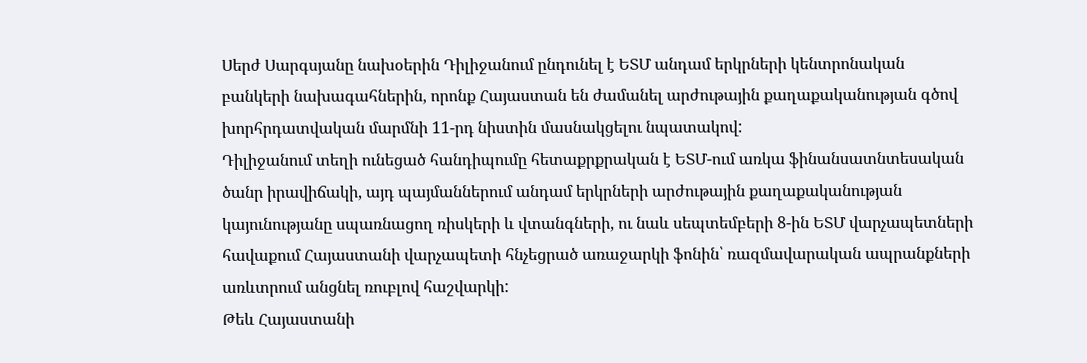Սերժ Սարգսյանը նախօերին Դիլիջանում ընդունել է ԵՏՄ անդամ երկրների կենտրոնական բանկերի նախագահներին, որոնք Հայաստան են ժամանել արժութային քաղաքականության գծով խորհրդատվական մարմնի 11-րդ նիստին մասնակցելու նպատակով:
Դիլիջանում տեղի ունեցած հանդիպումը հետաքրքրական է ԵՏՄ-ում առկա ֆինանսատնտեսական ծանր իրավիճակի, այդ պայմաններում անդամ երկրների արժութային քաղաքականության կայունությանը սպառնացող ռիսկերի և վտանգների, ու նաև սեպտեմբերի 8-ին ԵՏՄ վարչապետների հավաքում Հայաստանի վարչապետի հնչեցրած առաջարկի ֆոնին՝ ռազմավարական ապրանքների առևտրում անցնել ռուբլով հաշվարկի:
Թեև Հայաստանի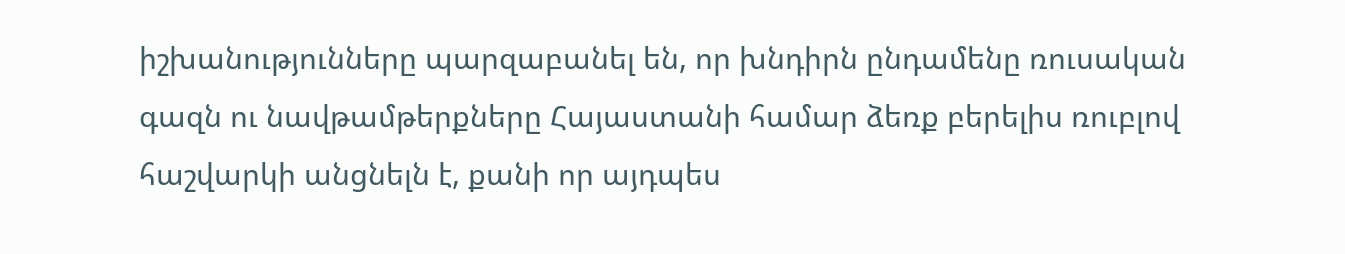իշխանությունները պարզաբանել են, որ խնդիրն ընդամենը ռուսական գազն ու նավթամթերքները Հայաստանի համար ձեռք բերելիս ռուբլով հաշվարկի անցնելն է, քանի որ այդպես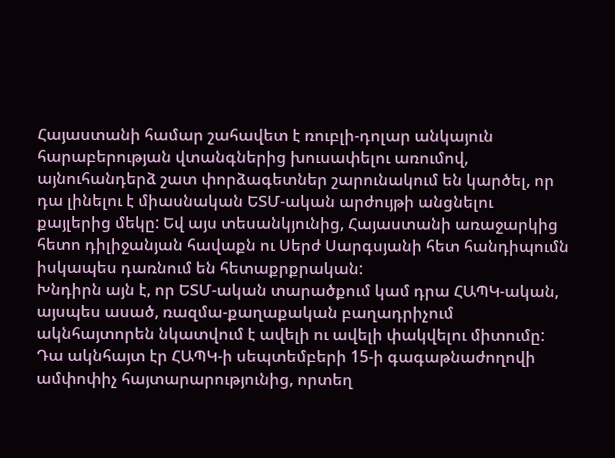Հայաստանի համար շահավետ է ռուբլի-դոլար անկայուն հարաբերության վտանգներից խուսափելու առումով, այնուհանդերձ շատ փորձագետներ շարունակում են կարծել, որ դա լինելու է միասնական ԵՏՄ-ական արժույթի անցնելու քայլերից մեկը: Եվ այս տեսանկյունից, Հայաստանի առաջարկից հետո դիլիջանյան հավաքն ու Սերժ Սարգսյանի հետ հանդիպումն իսկապես դառնում են հետաքրքրական:
Խնդիրն այն է, որ ԵՏՄ-ական տարածքում կամ դրա ՀԱՊԿ-ական, այսպես ասած, ռազմա-քաղաքական բաղադրիչում ակնհայտորեն նկատվում է ավելի ու ավելի փակվելու միտումը: Դա ակնհայտ էր ՀԱՊԿ-ի սեպտեմբերի 15-ի գագաթնաժողովի ամփոփիչ հայտարարությունից, որտեղ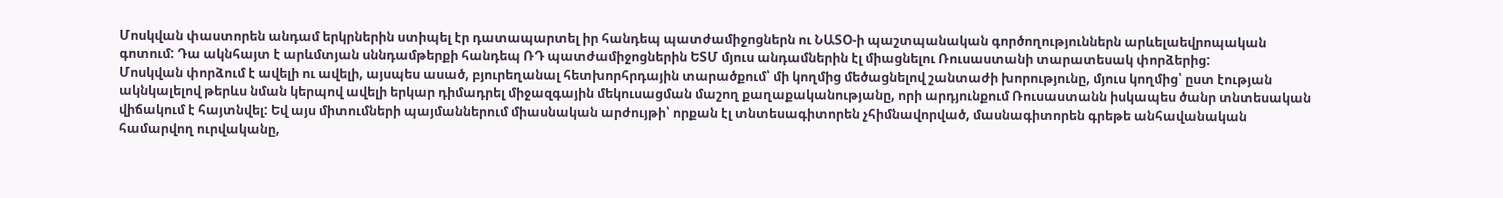Մոսկվան փաստորեն անդամ երկրներին ստիպել էր դատապարտել իր հանդեպ պատժամիջոցներն ու ՆԱՏՕ-ի պաշտպանական գործողություններն արևելաեվրոպական գոտում: Դա ակնհայտ է արևմտյան սննդամթերքի հանդեպ ՌԴ պատժամիջոցներին ԵՏՄ մյուս անդամներին էլ միացնելու Ռուսաստանի տարատեսակ փորձերից:
Մոսկվան փորձում է ավելի ու ավելի, այսպես ասած, բյուրեղանալ հետխորհրդային տարածքում՝ մի կողմից մեծացնելով շանտաժի խորությունը, մյուս կողմից՝ ըստ էության ակնկալելով թերևս նման կերպով ավելի երկար դիմադրել միջազգային մեկուսացման մաշող քաղաքականությանը, որի արդյունքում Ռուսաստանն իսկապես ծանր տնտեսական վիճակում է հայտնվել: Եվ այս միտումների պայմաններում միասնական արժույթի՝ որքան էլ տնտեսագիտորեն չհիմնավորված, մասնագիտորեն գրեթե անհավանական համարվող ուրվականը,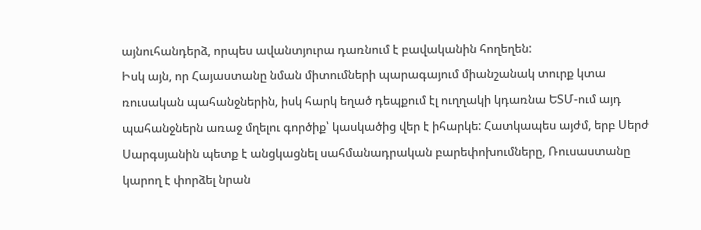այնուհանդերձ, որպես ավանտյուրա դառնում է բավականին հողեղեն:
Իսկ այն, որ Հայաստանը նման միտումների պարագայում միանշանակ տուրք կտա ռուսական պահանջներին, իսկ հարկ եղած դեպքում էլ ուղղակի կդառնա ԵՏՄ-ում այդ պահանջներն առաջ մղելու գործիք՝ կասկածից վեր է իհարկե: Հատկապես այժմ, երբ Սերժ Սարգսյանին պետք է անցկացնել սահմանադրական բարեփոխումները, Ռուսաստանը կարող է փորձել նրան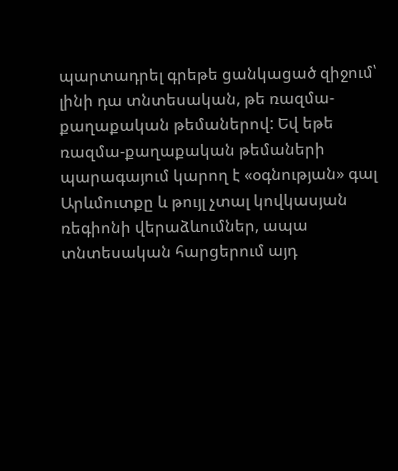պարտադրել գրեթե ցանկացած զիջում՝ լինի դա տնտեսական, թե ռազմա-քաղաքական թեմաներով: Եվ եթե ռազմա-քաղաքական թեմաների պարագայում կարող է «օգնության» գալ Արևմուտքը և թույլ չտալ կովկասյան ռեգիոնի վերաձևումներ, ապա տնտեսական հարցերում այդ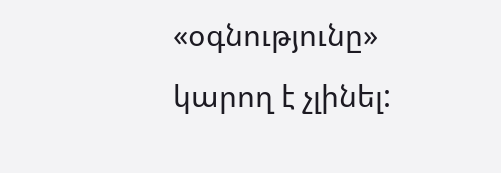«օգնությունը» կարող է չլինել: